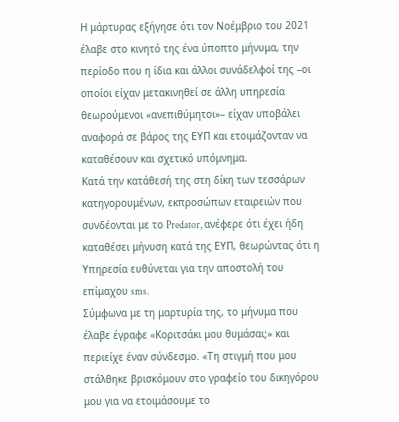Η μάρτυρας εξήγησε ότι τον Νοέμβριο του 2021 έλαβε στο κινητό της ένα ύποπτο μήνυμα, την περίοδο που η ίδια και άλλοι συνάδελφοί της –οι οποίοι είχαν μετακινηθεί σε άλλη υπηρεσία θεωρούμενοι «ανεπιθύμητοι»– είχαν υποβάλει αναφορά σε βάρος της ΕΥΠ και ετοιμάζονταν να καταθέσουν και σχετικό υπόμνημα.
Κατά την κατάθεσή της στη δίκη των τεσσάρων κατηγορουμένων, εκπροσώπων εταιρειών που συνδέονται με το Predator, ανέφερε ότι έχει ήδη καταθέσει μήνυση κατά της ΕΥΠ, θεωρώντας ότι η Υπηρεσία ευθύνεται για την αποστολή του επίμαχου sms.
Σύμφωνα με τη μαρτυρία της, το μήνυμα που έλαβε έγραφε «Κοριτσάκι μου θυμάσαι;» και περιείχε έναν σύνδεσμο. «Τη στιγμή που μου στάλθηκε βρισκόμουν στο γραφείο του δικηγόρου μου για να ετοιμάσουμε το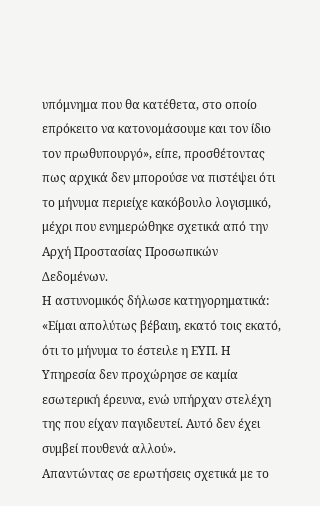υπόμνημα που θα κατέθετα, στο οποίο επρόκειτο να κατονομάσουμε και τον ίδιο τον πρωθυπουργό», είπε, προσθέτοντας πως αρχικά δεν μπορούσε να πιστέψει ότι το μήνυμα περιείχε κακόβουλο λογισμικό, μέχρι που ενημερώθηκε σχετικά από την Αρχή Προστασίας Προσωπικών Δεδομένων.
Η αστυνομικός δήλωσε κατηγορηματικά: «Είμαι απολύτως βέβαιη, εκατό τοις εκατό, ότι το μήνυμα το έστειλε η ΕΥΠ. Η Υπηρεσία δεν προχώρησε σε καμία εσωτερική έρευνα, ενώ υπήρχαν στελέχη της που είχαν παγιδευτεί. Αυτό δεν έχει συμβεί πουθενά αλλού».
Απαντώντας σε ερωτήσεις σχετικά με το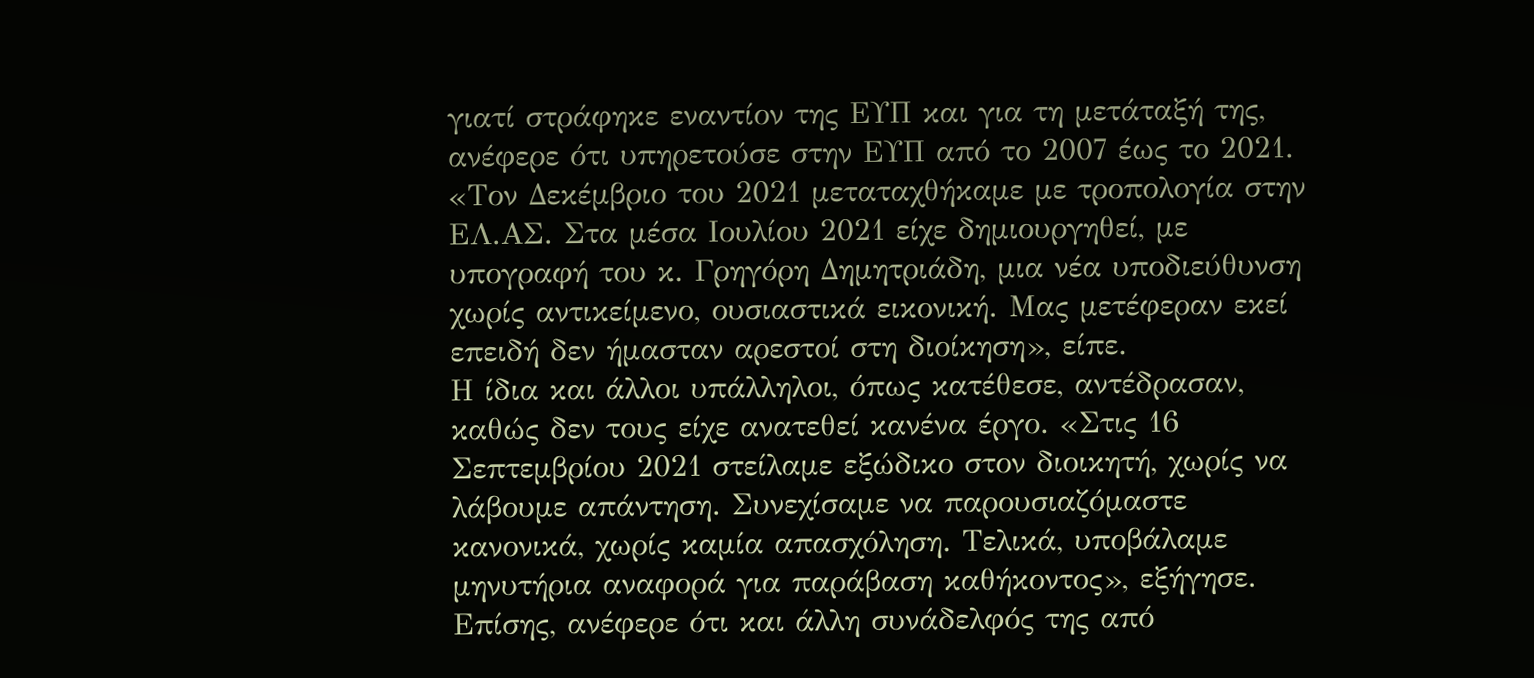γιατί στράφηκε εναντίον της ΕΥΠ και για τη μετάταξή της, ανέφερε ότι υπηρετούσε στην ΕΥΠ από το 2007 έως το 2021. «Τον Δεκέμβριο του 2021 μεταταχθήκαμε με τροπολογία στην ΕΛ.ΑΣ. Στα μέσα Ιουλίου 2021 είχε δημιουργηθεί, με υπογραφή του κ. Γρηγόρη Δημητριάδη, μια νέα υποδιεύθυνση χωρίς αντικείμενο, ουσιαστικά εικονική. Μας μετέφεραν εκεί επειδή δεν ήμασταν αρεστοί στη διοίκηση», είπε.
Η ίδια και άλλοι υπάλληλοι, όπως κατέθεσε, αντέδρασαν, καθώς δεν τους είχε ανατεθεί κανένα έργο. «Στις 16 Σεπτεμβρίου 2021 στείλαμε εξώδικο στον διοικητή, χωρίς να λάβουμε απάντηση. Συνεχίσαμε να παρουσιαζόμαστε κανονικά, χωρίς καμία απασχόληση. Τελικά, υποβάλαμε μηνυτήρια αναφορά για παράβαση καθήκοντος», εξήγησε. Επίσης, ανέφερε ότι και άλλη συνάδελφός της από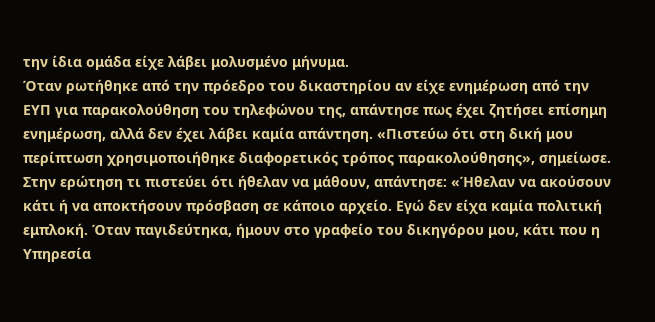την ίδια ομάδα είχε λάβει μολυσμένο μήνυμα.
Όταν ρωτήθηκε από την πρόεδρο του δικαστηρίου αν είχε ενημέρωση από την ΕΥΠ για παρακολούθηση του τηλεφώνου της, απάντησε πως έχει ζητήσει επίσημη ενημέρωση, αλλά δεν έχει λάβει καμία απάντηση. «Πιστεύω ότι στη δική μου περίπτωση χρησιμοποιήθηκε διαφορετικός τρόπος παρακολούθησης», σημείωσε.
Στην ερώτηση τι πιστεύει ότι ήθελαν να μάθουν, απάντησε: «Ήθελαν να ακούσουν κάτι ή να αποκτήσουν πρόσβαση σε κάποιο αρχείο. Εγώ δεν είχα καμία πολιτική εμπλοκή. Όταν παγιδεύτηκα, ήμουν στο γραφείο του δικηγόρου μου, κάτι που η Υπηρεσία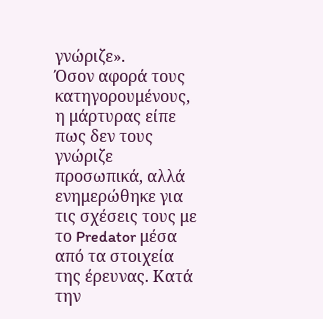γνώριζε».
Όσον αφορά τους κατηγορουμένους, η μάρτυρας είπε πως δεν τους γνώριζε προσωπικά, αλλά ενημερώθηκε για τις σχέσεις τους με το Predator μέσα από τα στοιχεία της έρευνας. Κατά την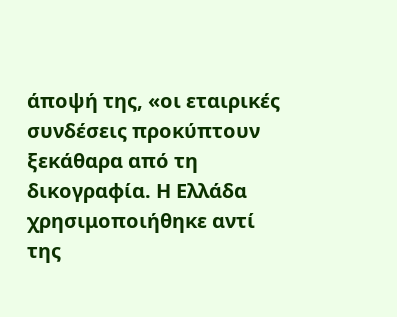άποψή της, «οι εταιρικές συνδέσεις προκύπτουν ξεκάθαρα από τη δικογραφία. Η Ελλάδα χρησιμοποιήθηκε αντί της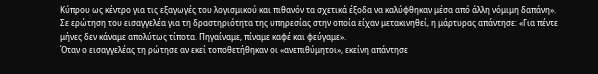Κύπρου ως κέντρο για τις εξαγωγές του λογισμικού και πιθανόν τα σχετικά έξοδα να καλύφθηκαν μέσα από άλλη νόμιμη δαπάνη».
Σε ερώτηση του εισαγγελέα για τη δραστηριότητα της υπηρεσίας στην οποία είχαν μετακινηθεί, η μάρτυρας απάντησε: «Για πέντε μήνες δεν κάναμε απολύτως τίποτα. Πηγαίναμε, πίναμε καφέ και φεύγαμε».
Όταν ο εισαγγελέας τη ρώτησε αν εκεί τοποθετήθηκαν οι «ανεπιθύμητοι», εκείνη απάντησε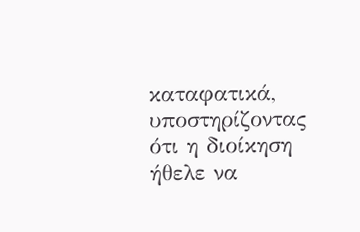καταφατικά, υποστηρίζοντας ότι η διοίκηση ήθελε να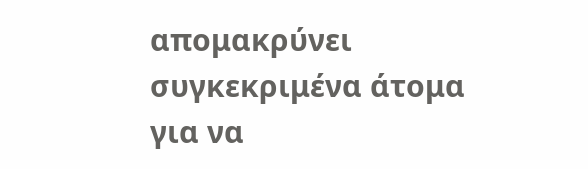απομακρύνει συγκεκριμένα άτομα για να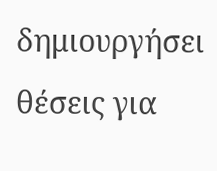δημιουργήσει θέσεις για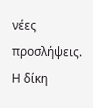νέες προσλήψεις.
Η δίκη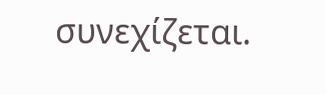συνεχίζεται.